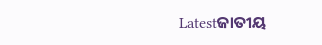Latestଜାତୀୟ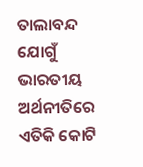ତାଲାବନ୍ଦ ଯୋଗୁଁ ଭାରତୀୟ ଅର୍ଥନୀତିରେ ଏତିକି କୋଟି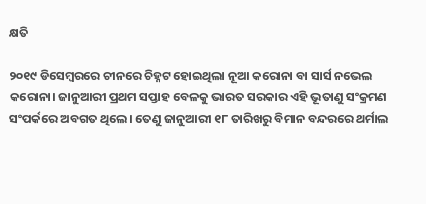କ୍ଷତି

୨୦୧୯ ଡିସେମ୍ବରରେ ଚୀନରେ ଚିହ୍ନଟ ହୋଇଥିଲା ନୂଆ କରୋନା ବା ସାର୍ସ ନଭେଲ କରୋନା। ଜାନୁଆରୀ ପ୍ରଥମ ସପ୍ତାହ ବେଳକୁ ଭାରତ ସରକାର ଏହି ଭୂତାଣୁ ସଂକ୍ରମଣ ସଂପର୍କରେ ଅବଗତ ଥିଲେ। ତେଣୁ ଜାନୁଆରୀ ୧୮ ତାରିଖରୁ ବିମାନ ବନ୍ଦରରେ ଥର୍ମାଲ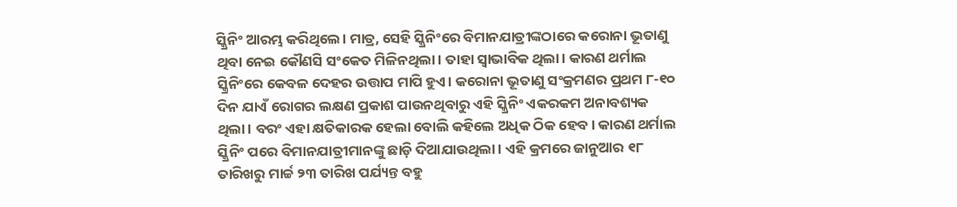ସ୍କ୍ରିନିଂ ଆରମ୍ଭ କରିଥିଲେ। ମାତ୍ର, ସେହି ସ୍କ୍ରିନିଂରେ ବିମାନଯାତ୍ରୀଙ୍କଠାରେ କରୋନା ଭୂତାଣୁ ଥିବା ନେଇ କୌଣସି ସଂକେତ ମିଳିନଥିଲା। ତାହା ସ୍ୱାଭାବିକ ଥିଲା। କାରଣ ଥର୍ମାଲ ସ୍କ୍ରିନିଂରେ କେବଳ ଦେହର ଉତ୍ତାପ ମାପି ହୁଏ। କରୋନା ଭୂତାଣୁ ସଂକ୍ରମଣର ପ୍ରଥମ ୮-୧୦ ଦିନ ଯାଏଁ ରୋଗର ଲକ୍ଷଣ ପ୍ରକାଶ ପାଉନଥିବାରୁ ଏହି ସ୍କ୍ରିନିଂ ଏକରକମ ଅନାବଶ୍ୟକ ଥିଲା। ବରଂ ଏହା କ୍ଷତିକାରକ ହେଲା ବୋଲି କହିଲେ ଅଧିକ ଠିକ ହେବ। କାରଣ ଥର୍ମାଲ ସ୍କ୍ରିନିଂ ପରେ ବିମାନଯାତ୍ରୀମାନଙ୍କୁ ଛାଡ଼ି ଦିଆଯାଉଥିଲା। ଏହି କ୍ରମରେ ଜାନୁଆର ୧୮ ତାରିଖରୁ ମାର୍ଚ୍ଚ ୨୩ ତାରିଖ ପର୍ଯ୍ୟନ୍ତ ବହୁ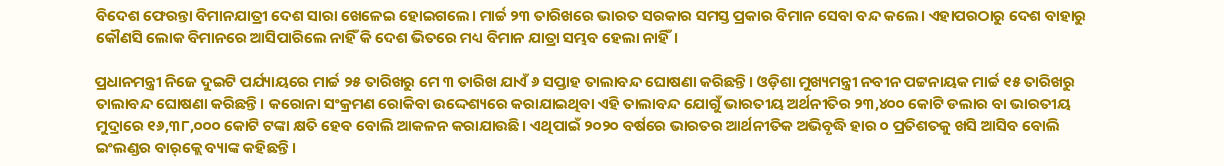ବିଦେଶ ଫେରନ୍ତା ବିମାନଯାତ୍ରୀ ଦେଶ ସାରା ଖେଳେଇ ହୋଇଗଲେ। ମାର୍ଚ୍ଚ ୨୩ ତାରିଖରେ ଭାରତ ସରକାର ସମସ୍ତ ପ୍ରକାର ବିମାନ ସେବା ବନ୍ଦ କଲେ। ଏହାପରଠାରୁ ଦେଶ ବାହାରୁ କୌଣସି ଲୋକ ବିମାନରେ ଆସିପାରିଲେ ନାହିଁ କି ଦେଶ ଭିତରେ ମଧ୍ୟ ବିମାନ ଯାତ୍ରା ସମ୍ଭବ ହେଲା ନାହିଁ।

ପ୍ରଧାନମନ୍ତ୍ରୀ ନିଜେ ଦୁଇଟି ପର୍ଯ୍ୟାୟରେ ମାର୍ଚ୍ଚ ୨୫ ତାରିଖରୁ ମେ ୩ ତାରିଖ ଯାଏଁ ୬ ସପ୍ତାହ ତାଲାବନ୍ଦ ଘୋଷଣା କରିଛନ୍ତି। ଓଡ଼ିଶା ମୁଖ୍ୟମନ୍ତ୍ରୀ ନବୀନ ପଟ୍ଟନାୟକ ମାର୍ଚ୍ଚ ୧୫ ତାରିଖରୁ ତାଲାବନ୍ଦ ଘୋଷଣା କରିଛନ୍ତି। କରୋନା ସଂକ୍ରମଣ ରୋକିବା ଉଦ୍ଦେଶ୍ୟରେ କରାଯାଇଥିବା ଏହି ତାଲାବନ୍ଦ ଯୋଗୁଁ ଭାରତୀୟ ଅର୍ଥନୀତିର ୨୩,୪୦୦ କୋଟି ଡଲାର ବା ଭାରତୀୟ ମୁଦ୍ରାରେ ୧୬,୩୮,୦୦୦ କୋଟି ଟଙ୍କା କ୍ଷତି ହେବ ବୋଲି ଆକଳନ କରାଯାଉଛି। ଏଥିପାଇଁ ୨୦୨୦ ବର୍ଷରେ ଭାରତର ଆର୍ଥନୀତିକ ଅଭିବୃଦ୍ଧି ହାର ୦ ପ୍ରତିଶତକୁ ଖସି ଆସିବ ବୋଲି ଇଂଲଣ୍ଡର ବାର୍‌କ୍ଲେ ବ୍ୟାଙ୍କ କହିଛନ୍ତି।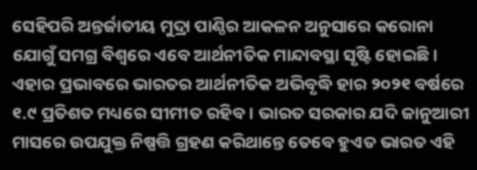ସେହିପରି ଅନ୍ତର୍ଜାତୀୟ ମୁଦ୍ରା ପାଣ୍ଠିର ଆକଳନ ଅନୁସାରେ କରୋନା ଯୋଗୁଁ ସମଗ୍ର ବିଶ୍ୱରେ ଏବେ ଆର୍ଥନୀତିକ ମାନ୍ଦାବସ୍ଥା ସୃଷ୍ଟି ହୋଇଛି। ଏହାର ପ୍ରଭାବରେ ଭାରତର ଆର୍ଥନୀତିକ ଅଭିବୃଦ୍ଧି ହାର ୨୦୨୧ ବର୍ଷରେ ୧.୯ ପ୍ରତିଶତ ମଧ୍ୟରେ ସୀମୀତ ରହିବ। ଭାରତ ସରକାର ଯଦି ଜାନୁଆରୀ ମାସରେ ଉପଯୁକ୍ତ ନିଷ୍ପତ୍ତି ଗ୍ରହଣ କରିଥାନ୍ତେ ତେବେ ହୁଏତ ଭାରତ ଏହି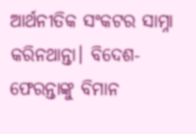ଆର୍ଥନୀତିକ ସଂକଟର ସାମ୍ନା କରିନଥାନ୍ତା। ବିଦେଶ-ଫେରନ୍ତାଙ୍କୁ ବିମାନ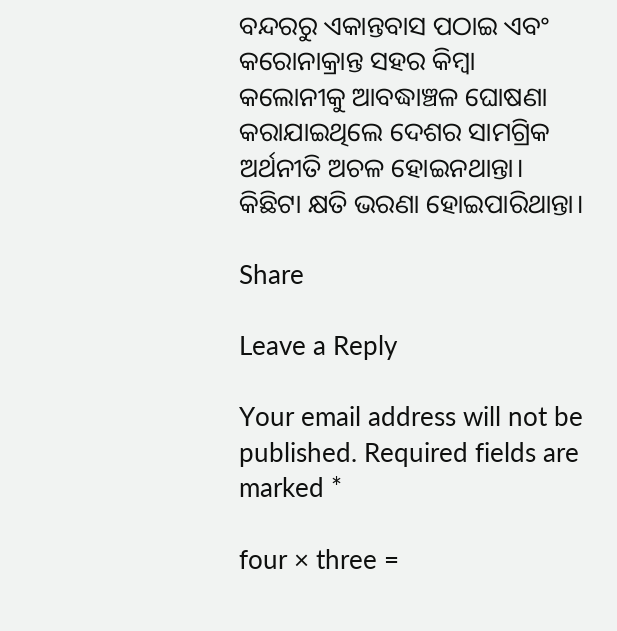ବନ୍ଦରରୁ ଏକାନ୍ତବାସ ପଠାଇ ଏବଂ କରୋନାକ୍ରାନ୍ତ ସହର କିମ୍ବା କଲୋନୀକୁ ଆବଦ୍ଧାଞ୍ଚଳ ଘୋଷଣା କରାଯାଇଥିଲେ ଦେଶର ସାମଗ୍ରିକ ଅର୍ଥନୀତି ଅଚଳ ହୋଇନଥାନ୍ତା। କିଛିଟା କ୍ଷତି ଭରଣା ହୋଇପାରିଥାନ୍ତା।

Share

Leave a Reply

Your email address will not be published. Required fields are marked *

four × three =